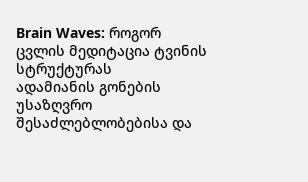Brain Waves: როგორ ცვლის მედიტაცია ტვინის სტრუქტურას
ადამიანის გონების უსაზღვრო შესაძლებლობებისა და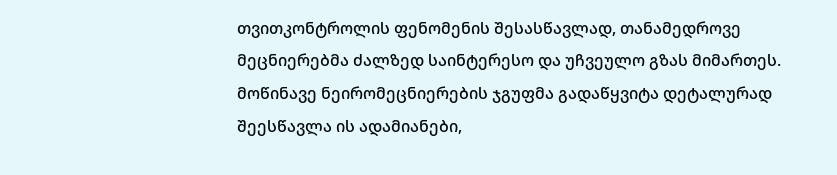თვითკონტროლის ფენომენის შესასწავლად, თანამედროვე მეცნიერებმა ძალზედ საინტერესო და უჩვეულო გზას მიმართეს. მოწინავე ნეირომეცნიერების ჯგუფმა გადაწყვიტა დეტალურად შეესწავლა ის ადამიანები,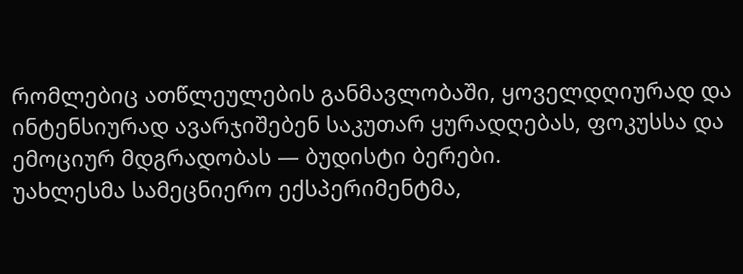რომლებიც ათწლეულების განმავლობაში, ყოველდღიურად და ინტენსიურად ავარჯიშებენ საკუთარ ყურადღებას, ფოკუსსა და ემოციურ მდგრადობას — ბუდისტი ბერები.
უახლესმა სამეცნიერო ექსპერიმენტმა,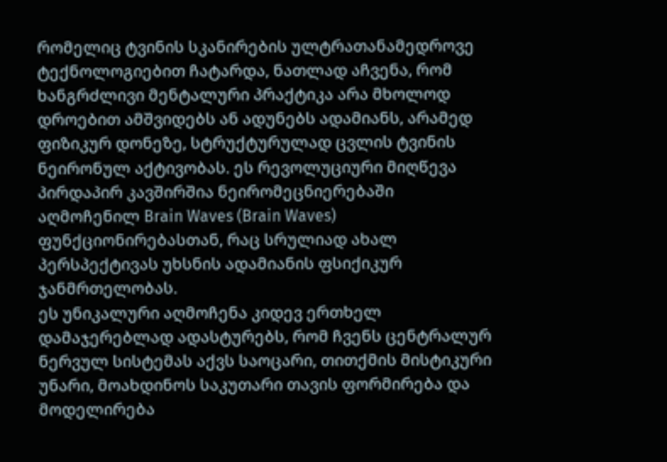რომელიც ტვინის სკანირების ულტრათანამედროვე ტექნოლოგიებით ჩატარდა, ნათლად აჩვენა, რომ ხანგრძლივი მენტალური პრაქტიკა არა მხოლოდ დროებით ამშვიდებს ან ადუნებს ადამიანს, არამედ ფიზიკურ დონეზე, სტრუქტურულად ცვლის ტვინის ნეირონულ აქტივობას. ეს რევოლუციური მიღწევა პირდაპირ კავშირშია ნეირომეცნიერებაში აღმოჩენილ Brain Waves (Brain Waves) ფუნქციონირებასთან, რაც სრულიად ახალ პერსპექტივას უხსნის ადამიანის ფსიქიკურ ჯანმრთელობას.
ეს უნიკალური აღმოჩენა კიდევ ერთხელ დამაჯერებლად ადასტურებს, რომ ჩვენს ცენტრალურ ნერვულ სისტემას აქვს საოცარი, თითქმის მისტიკური უნარი, მოახდინოს საკუთარი თავის ფორმირება და მოდელირება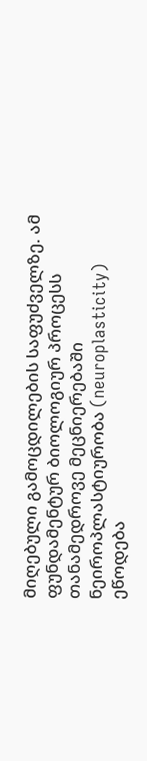მიღებული გამოცდილების საფუძველზე. ამ ფუნდამენტურ ბიოლოგიურ პროცესს თანამედროვე მეცნიერებაში ნეიროპლასტიურობა (neuroplasticity) ეწოდება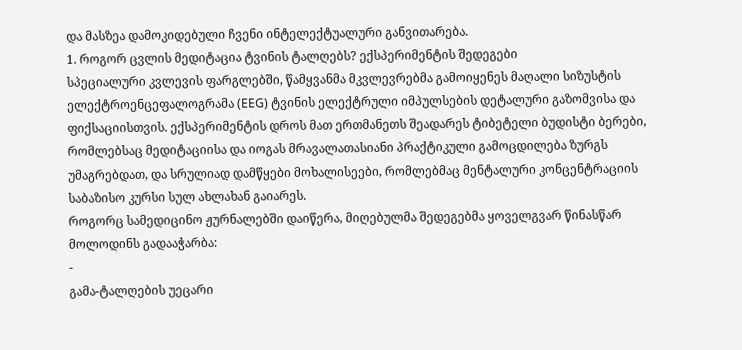და მასზეა დამოკიდებული ჩვენი ინტელექტუალური განვითარება.
1. როგორ ცვლის მედიტაცია ტვინის ტალღებს? ექსპერიმენტის შედეგები
სპეციალური კვლევის ფარგლებში, წამყვანმა მკვლევრებმა გამოიყენეს მაღალი სიზუსტის ელექტროენცეფალოგრამა (EEG) ტვინის ელექტრული იმპულსების დეტალური გაზომვისა და ფიქსაციისთვის. ექსპერიმენტის დროს მათ ერთმანეთს შეადარეს ტიბეტელი ბუდისტი ბერები, რომლებსაც მედიტაციისა და იოგას მრავალათასიანი პრაქტიკული გამოცდილება ზურგს უმაგრებდათ, და სრულიად დამწყები მოხალისეები, რომლებმაც მენტალური კონცენტრაციის საბაზისო კურსი სულ ახლახან გაიარეს.
როგორც სამედიცინო ჟურნალებში დაიწერა, მიღებულმა შედეგებმა ყოველგვარ წინასწარ მოლოდინს გადააჭარბა:
-
გამა-ტალღების უეცარი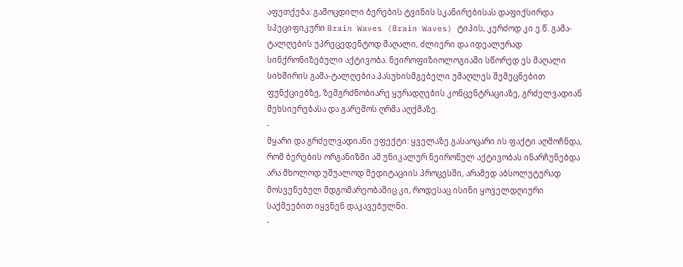აფეთქება: გამოცდილი ბერების ტვინის სკანირებისას დაფიქსირდა სპეციფიკური Brain Waves (Brain Waves) ტიპის, კერძოდ კი ე.წ. გამა-ტალღების უპრეცედენტოდ მაღალი, ძლიერი და იდეალურად სინქრონიზებული აქტივობა. ნეიროფიზიოლოგიაში სწორედ ეს მაღალი სიხშირის გამა-ტალღებია პასუხისმგებელი უმაღლეს შემეცნებით ფუნქციებზე, ზემგრძნობიარე ყურადღების კონცენტრაციაზე, გრძელვადიან მეხსიერებასა და გარემოს ღრმა აღქმაზე.
-
მყარი და გრძელვადიანი ეფექტი: ყველაზე გასაოცარი ის ფაქტი აღმოჩნდა, რომ ბერების ორგანიზმი ამ უნიკალურ ნეირონულ აქტივობას ინარჩუნებდა არა მხოლოდ უშუალოდ მედიტაციის პროცესში, არამედ აბსოლუტურად მოსვენებულ მდგომარეობაშიც კი, როდესაც ისინი ყოველდღიური საქმეებით იყვნენ დაკავებულნი.
-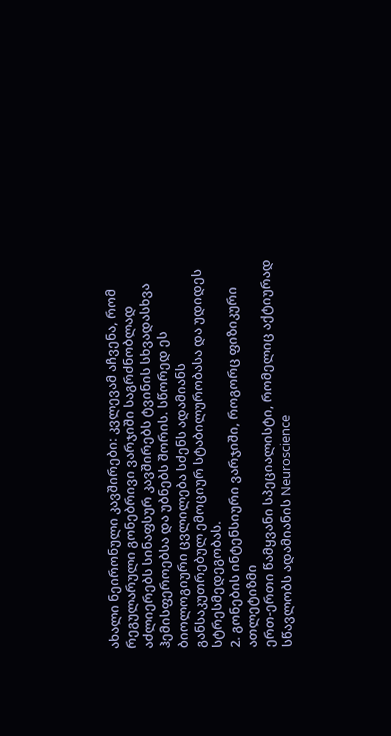ახალი ნეირონული კავშირები: კვლევამ აჩვენა, რომ რეგულარული გონებრივი ვარჯიში საგრძნობლად აძლიერებს სინაფსურ კავშირებს ტვინის სხვადასხვა ჰემისფეროებსა და უბნებს შორის. სწორედ ეს ბიოლოგიური ცვლილება სძენს ადამიანს განსაკუთრებულ ემოციურ სტაბილურობასა და უდიდეს სტრესმედეგობას.
2. გონების ინტენსიური ვარჯიში, როგორც ფიზიკური ათლეტიზმი
ერთ-ერთი წამყვანი სპეციალისტი, რომელიც აქტიურად სწავლობს ადამიანის Neuroscience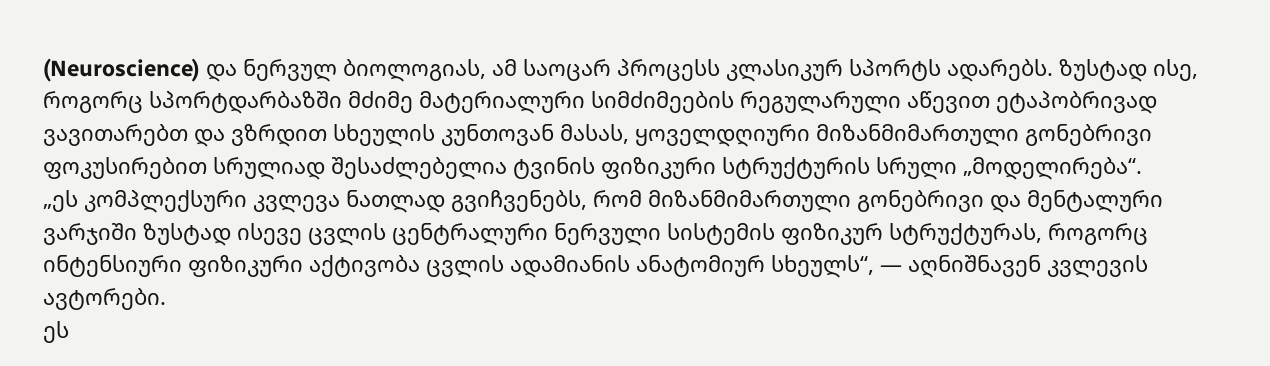(Neuroscience) და ნერვულ ბიოლოგიას, ამ საოცარ პროცესს კლასიკურ სპორტს ადარებს. ზუსტად ისე, როგორც სპორტდარბაზში მძიმე მატერიალური სიმძიმეების რეგულარული აწევით ეტაპობრივად ვავითარებთ და ვზრდით სხეულის კუნთოვან მასას, ყოველდღიური მიზანმიმართული გონებრივი ფოკუსირებით სრულიად შესაძლებელია ტვინის ფიზიკური სტრუქტურის სრული „მოდელირება“.
„ეს კომპლექსური კვლევა ნათლად გვიჩვენებს, რომ მიზანმიმართული გონებრივი და მენტალური ვარჯიში ზუსტად ისევე ცვლის ცენტრალური ნერვული სისტემის ფიზიკურ სტრუქტურას, როგორც ინტენსიური ფიზიკური აქტივობა ცვლის ადამიანის ანატომიურ სხეულს“, — აღნიშნავენ კვლევის ავტორები.
ეს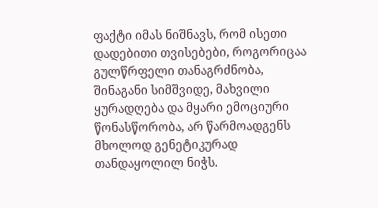ფაქტი იმას ნიშნავს, რომ ისეთი დადებითი თვისებები, როგორიცაა გულწრფელი თანაგრძნობა, შინაგანი სიმშვიდე, მახვილი ყურადღება და მყარი ემოციური წონასწორობა, არ წარმოადგენს მხოლოდ გენეტიკურად თანდაყოლილ ნიჭს.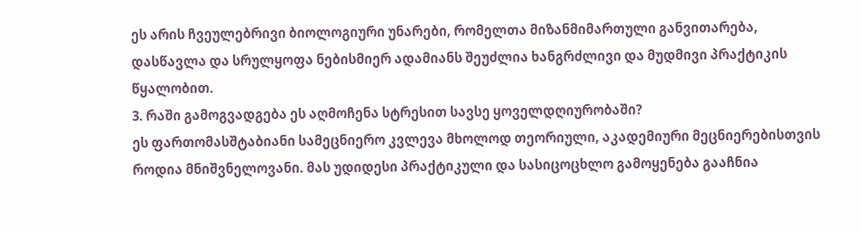ეს არის ჩვეულებრივი ბიოლოგიური უნარები, რომელთა მიზანმიმართული განვითარება, დასწავლა და სრულყოფა ნებისმიერ ადამიანს შეუძლია ხანგრძლივი და მუდმივი პრაქტიკის წყალობით.
3. რაში გამოგვადგება ეს აღმოჩენა სტრესით სავსე ყოველდღიურობაში?
ეს ფართომასშტაბიანი სამეცნიერო კვლევა მხოლოდ თეორიული, აკადემიური მეცნიერებისთვის როდია მნიშვნელოვანი. მას უდიდესი პრაქტიკული და სასიცოცხლო გამოყენება გააჩნია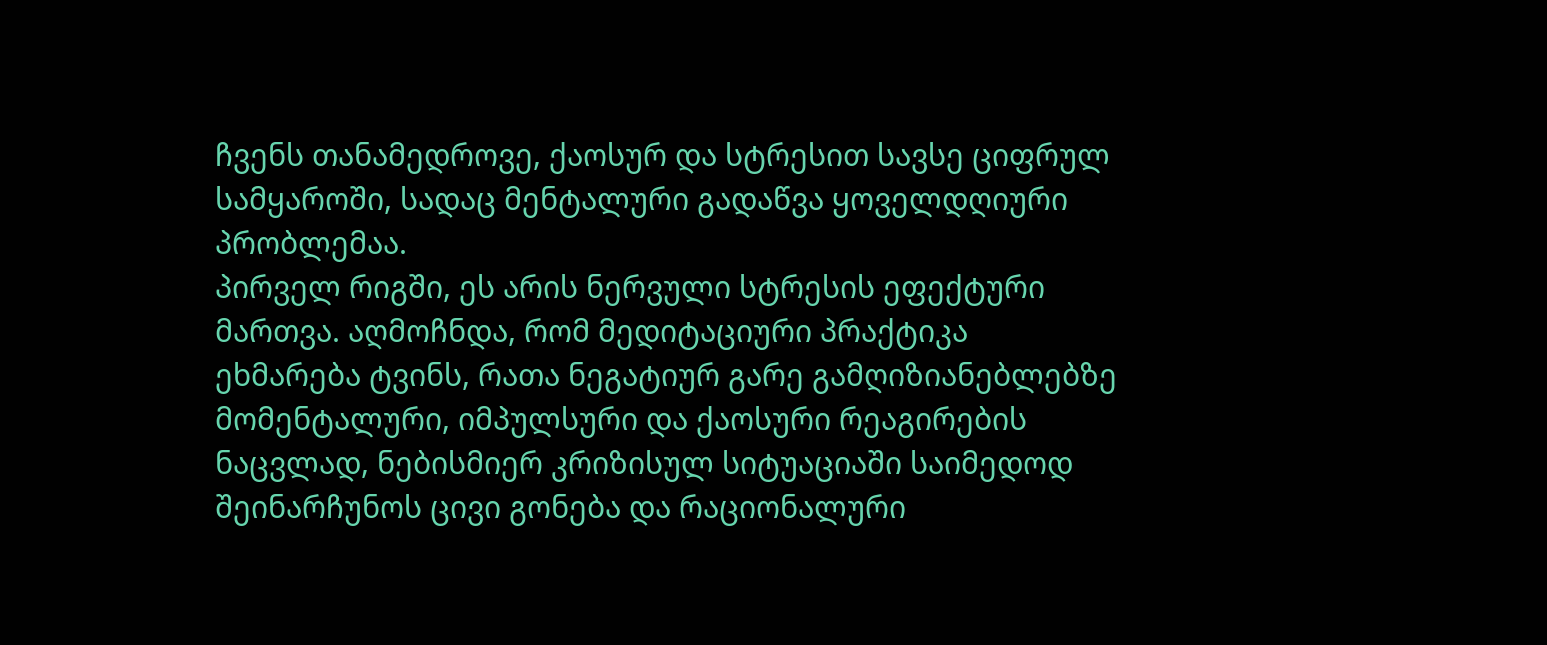ჩვენს თანამედროვე, ქაოსურ და სტრესით სავსე ციფრულ სამყაროში, სადაც მენტალური გადაწვა ყოველდღიური პრობლემაა.
პირველ რიგში, ეს არის ნერვული სტრესის ეფექტური მართვა. აღმოჩნდა, რომ მედიტაციური პრაქტიკა ეხმარება ტვინს, რათა ნეგატიურ გარე გამღიზიანებლებზე მომენტალური, იმპულსური და ქაოსური რეაგირების ნაცვლად, ნებისმიერ კრიზისულ სიტუაციაში საიმედოდ შეინარჩუნოს ცივი გონება და რაციონალური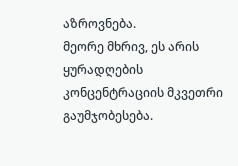აზროვნება.
მეორე მხრივ, ეს არის ყურადღების კონცენტრაციის მკვეთრი გაუმჯობესება.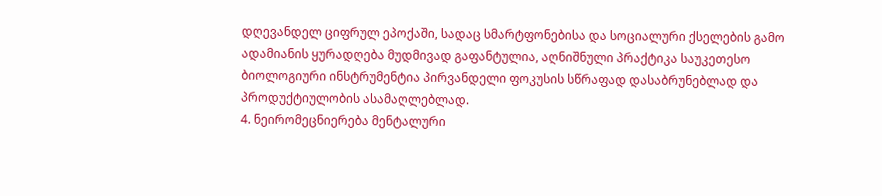დღევანდელ ციფრულ ეპოქაში, სადაც სმარტფონებისა და სოციალური ქსელების გამო ადამიანის ყურადღება მუდმივად გაფანტულია, აღნიშნული პრაქტიკა საუკეთესო ბიოლოგიური ინსტრუმენტია პირვანდელი ფოკუსის სწრაფად დასაბრუნებლად და პროდუქტიულობის ასამაღლებლად.
4. ნეირომეცნიერება მენტალური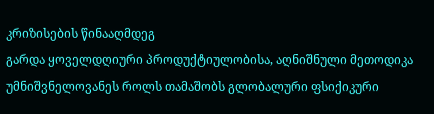კრიზისების წინააღმდეგ
გარდა ყოველდღიური პროდუქტიულობისა, აღნიშნული მეთოდიკა უმნიშვნელოვანეს როლს თამაშობს გლობალური ფსიქიკური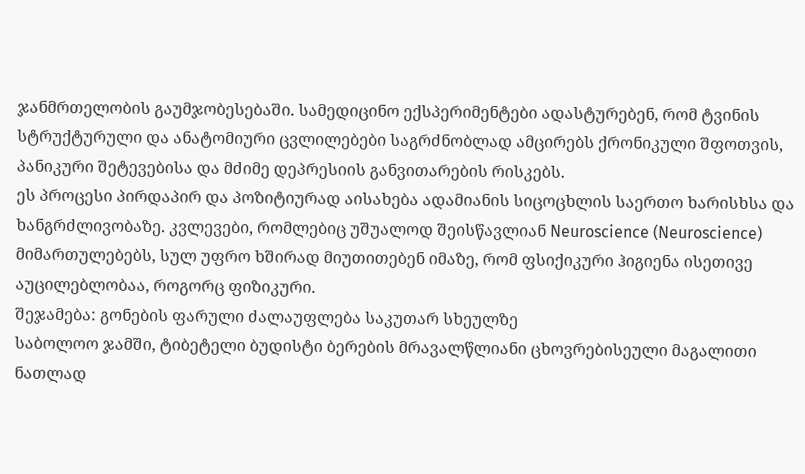ჯანმრთელობის გაუმჯობესებაში. სამედიცინო ექსპერიმენტები ადასტურებენ, რომ ტვინის სტრუქტურული და ანატომიური ცვლილებები საგრძნობლად ამცირებს ქრონიკული შფოთვის, პანიკური შეტევებისა და მძიმე დეპრესიის განვითარების რისკებს.
ეს პროცესი პირდაპირ და პოზიტიურად აისახება ადამიანის სიცოცხლის საერთო ხარისხსა და ხანგრძლივობაზე. კვლევები, რომლებიც უშუალოდ შეისწავლიან Neuroscience (Neuroscience) მიმართულებებს, სულ უფრო ხშირად მიუთითებენ იმაზე, რომ ფსიქიკური ჰიგიენა ისეთივე აუცილებლობაა, როგორც ფიზიკური.
შეჯამება: გონების ფარული ძალაუფლება საკუთარ სხეულზე
საბოლოო ჯამში, ტიბეტელი ბუდისტი ბერების მრავალწლიანი ცხოვრებისეული მაგალითი ნათლად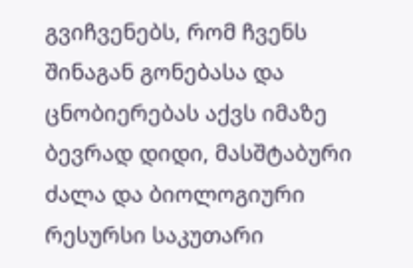გვიჩვენებს, რომ ჩვენს შინაგან გონებასა და ცნობიერებას აქვს იმაზე ბევრად დიდი, მასშტაბური ძალა და ბიოლოგიური რესურსი საკუთარი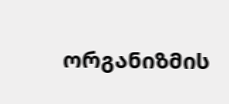ორგანიზმის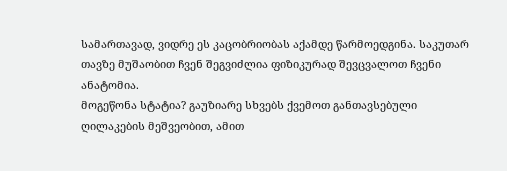სამართავად, ვიდრე ეს კაცობრიობას აქამდე წარმოედგინა. საკუთარ თავზე მუშაობით ჩვენ შეგვიძლია ფიზიკურად შევცვალოთ ჩვენი ანატომია.
მოგეწონა სტატია? გაუზიარე სხვებს ქვემოთ განთავსებული ღილაკების მეშვეობით, ამით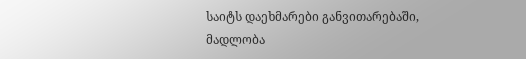საიტს დაეხმარები განვითარებაში, მადლობა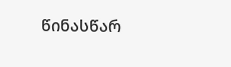წინასწარ